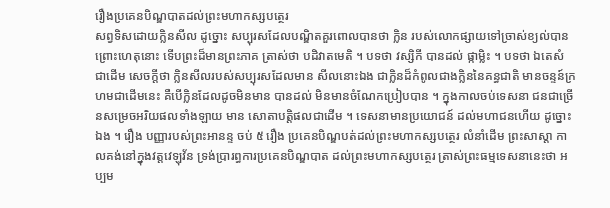រឿងប្រគេនបិណ្ឌបាតដល់ព្រះមហាកស្សបត្ថេរ
សព្វទិសដោយក្លិនសីល ដូច្នោះ សប្បុរសដែលបណ្ឌិតគួរពោលបានថា ក្លិន របស់លោកផ្សាយទៅច្រាស់ខ្យល់បាន ព្រោះហេតុនោះ ទើបព្រះដ៏មានព្រះភាគ ត្រាស់ថា បដិវាតមេតិ ។ បទថា វស្សិកី បានដល់ ផ្កាម្លិះ ។ បទថា ឯតេសំ ជាដើម សេចក្តីថា ក្លិនសីលរបស់សប្បុរសដែលមាន សីលនោះឯង ជាក្លិនដ៏កំពូលជាងក្លិននៃគន្ធជាតិ មានចន្ទន៍ក្រហមជាដើមនេះ គឺបើក្លិនដែលដូចមិនមាន បានដល់ មិនមានចំណែកប្រៀបបាន ។ ក្នុងកាលចប់ទេសនា ជនជាច្រើនសម្រេចអរិយផលទាំងឡាយ មាន សោតាបត្តិផលជាដើម ។ ទេសនាមានប្រយោជន៍ ដល់មហាជនហើយ ដូច្នោះឯង ។ រឿង បញ្ញារបស់ព្រះអានន្ទ ចប់ ៥ រឿង ប្រគេនបិណ្ឌបត់ដល់ព្រះមហាកស្សបត្ថេរ លំនាំដើម ព្រះសាស្តា កាលគង់នៅក្នុងវត្តវេឡុវ័ន ទ្រង់ប្រារព្ធការប្រគេនបិណ្ឌបាត ដល់ព្រះមហាកស្សបត្ថេរ ត្រាស់ព្រះធម្មទេសនានេះថា អប្បម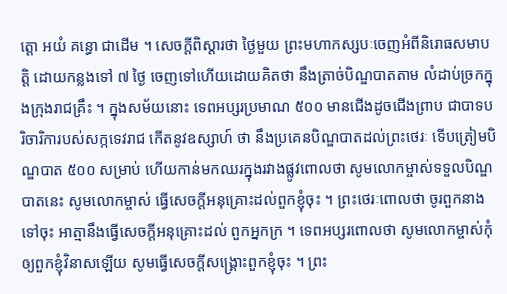ត្តោ អយំ គន្ធោ ជាដើម ។ សេចក្តីពិស្តារថា ថ្ងៃមួយ ព្រះមហាកស្សបៈចេញអំពីនិរោធសមាបត្តិ ដោយកន្លងទៅ ៧ ថ្ងៃ ចេញទៅហើយដោយគិតថា នឹងត្រាច់បិណ្ឌបាតតាម លំដាប់ច្រកក្នុងក្រុងរាជគ្រឹះ ។ ក្នុងសម័យនោះ ទេពអប្សរប្រមាណ ៥០០ មានជើងដូចជើងព្រាប ជាបាទបរិចារិការបស់សក្កទេវរាជ កើតនូវឧស្សាហ៍ ថា នឹងប្រគេនបិណ្ឌបាតដល់ព្រះថេរៈ ទើបត្រៀមបិណ្ឌបាត ៥០០ សម្រាប់ ហើយកាន់មកឈរក្នុងរវាងផ្លូវពោលថា សូមលោកម្ចាស់ទទួលបិណ្ឌបាតនេះ សូមលោកម្ចាស់ ធ្វើសេចក្តីអនុគ្រោះដល់ពួកខ្ញុំចុះ ។ ព្រះថេរៈពោលថា ចូរពួកនាងទៅចុះ អាត្មានឹងធ្វើសេចក្តីអនុគ្រោះដល់ ពួកអ្នកក្រ ។ ទេពអប្សរពោលថា សូមលោកម្ចាស់កុំឲ្យពួកខ្ញុំវិនាសឡើយ សូមធ្វើសេចក្តីសង្គ្រោះពួកខ្ញុំចុះ ។ ព្រះ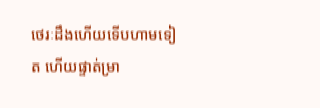ថេរៈដឹងហើយទើបហាមទៀត ហើយផ្ទាត់ម្រា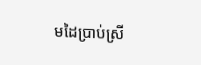មដៃប្រាប់ស្រី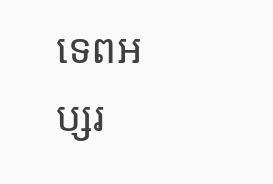ទេពអប្សរ